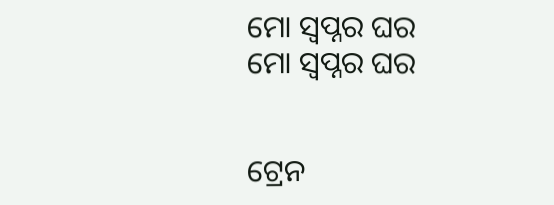ମୋ ସ୍ୱପ୍ନର ଘର
ମୋ ସ୍ୱପ୍ନର ଘର


ଟ୍ରେନ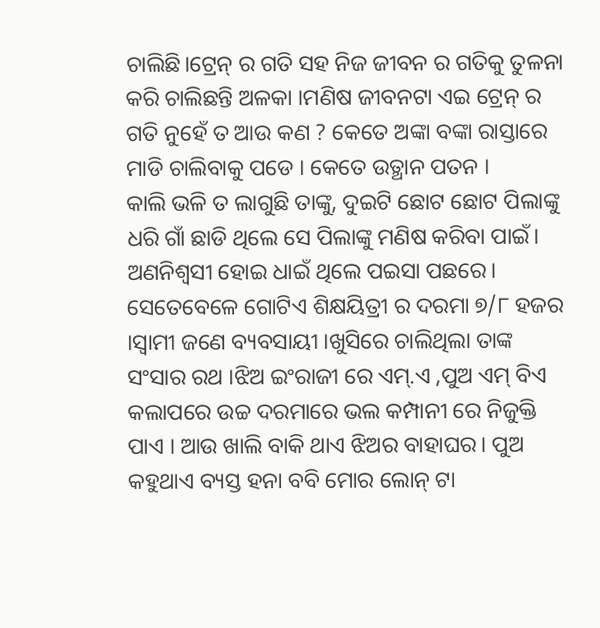ଚାଲିଛି।ଟ୍ରେନ୍ ର ଗତି ସହ ନିଜ ଜୀବନ ର ଗତିକୁ ତୁଳନା କରି ଚାଲିଛନ୍ତି ଅଳକା ।ମଣିଷ ଜୀବନଟା ଏଇ ଟ୍ରେନ୍ ର ଗତି ନୁହେଁ ତ ଆଉ କଣ ? କେତେ ଅଙ୍କା ବଙ୍କା ରାସ୍ତାରେ ମାଡି ଚାଲିବାକୁ ପଡେ । କେତେ ଉତ୍ଥାନ ପତନ ।
କାଲି ଭଳି ତ ଲାଗୁଛି ତାଙ୍କୁ, ଦୁଇଟି ଛୋଟ ଛୋଟ ପିଲାଙ୍କୁ ଧରି ଗାଁ ଛାଡି ଥିଲେ ସେ ପିଲାଙ୍କୁ ମଣିଷ କରିବା ପାଇଁ। ଅଣନିଶ୍ୱସୀ ହୋଇ ଧାଇଁ ଥିଲେ ପଇସା ପଛରେ। ସେତେବେଳେ ଗୋଟିଏ ଶିକ୍ଷୟିତ୍ରୀ ର ଦରମା ୭/୮ ହଜର ।ସ୍ୱାମୀ ଜଣେ ବ୍ୟବସାୟୀ ।ଖୁସିରେ ଚାଲିଥିଲା ତାଙ୍କ ସଂସାର ରଥ ।ଝିଅ ଇଂରାଜୀ ରେ ଏମ୍.ଏ ,ପୁଅ ଏମ୍ ବିଏ କଲାପରେ ଉଚ୍ଚ ଦରମାରେ ଭଲ କମ୍ପାନୀ ରେ ନିଜୁକ୍ତି ପାଏ । ଆଉ ଖାଲି ବାକି ଥାଏ ଝିଅର ବାହାଘର। ପୁଅ କହୁଥାଏ ବ୍ୟସ୍ତ ହନା ବବି ମୋର ଲୋନ୍ ଟା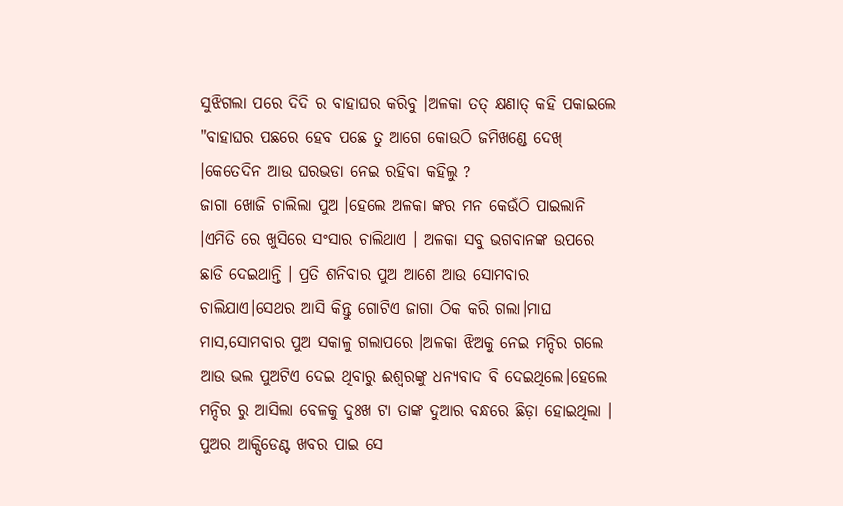ସୁଝିଗଲା ପରେ ଦିଦି ର ବାହାଘର କରିବୁ ।ଅଳକା ତତ୍ କ୍ଷଣାତ୍ କହି ପକାଇଲେ "ବାହାଘର ପଛରେ ହେବ ପଛେ ତୁ ଆଗେ କୋଉଠି ଜମିଖଣ୍ଡେ ଦେଖ୍ ।କେତେଦିନ ଆଉ ଘରଭଡା ନେଇ ରହିବା କହିଲୁ ?
ଜାଗା ଖୋଜି ଚାଲିଲା ପୁଅ ।ହେଲେ ଅଳକା ଙ୍କର ମନ କେଉଁଠି ପାଇଲାନି ।ଏମିତି ରେ ଖୁସିରେ ସଂସାର ଚାଲିଥାଏ । ଅଳକା ସବୁ ଭଗବାନଙ୍କ ଉପରେ ଛାଡି ଦେଇଥାନ୍ତି । ପ୍ରତି ଶନିବାର ପୁଅ ଆଶେ ଆଉ ସୋମବାର ଚାଲିଯାଏ।ସେଥର ଆସି କିନ୍ତୁ ଗୋଟିଏ ଜାଗା ଠିକ କରି ଗଲା।ମାଘ ମାସ,ସୋମବାର ପୁଅ ସକାଳୁ ଗଲାପରେ ।ଅଳକା ଝିଅକୁ ନେଇ ମନ୍ଦିର ଗଲେ ଆଉ ଭଲ ପୁଅଟିଏ ଦେଇ ଥିବାରୁ ଈଶ୍ୱରଙ୍କୁ ଧନ୍ୟବାଦ ବି ଦେଇଥିଲେ।ହେଲେ ମନ୍ଦିର ରୁ ଆସିଲା ବେଳକୁ ଦୁଃଖ ଟା ତାଙ୍କ ଦୁଆର ବନ୍ଧରେ ଛିଡ଼ା ହୋଇଥିଲା । ପୁଅର ଆକ୍ସିଡେଣ୍ଟ ଖବର ପାଇ ସେ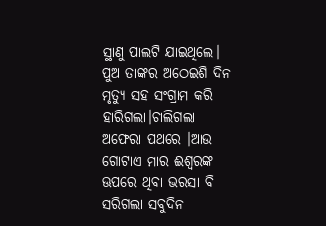ସ୍ଥାଣୁ ପାଲଟି ଯାଇଥିଲେ।
ପୁଅ ତାଙ୍କର ଅଠେଇଶି ଦିନ ମୃତ୍ୟୁ ସହ ସଂଗ୍ରାମ କରି ହାରିଗଲା।ଚାଲିଗଲା ଅଫେରା ପଥରେ ।ଆଉ ଗୋଟାଏ ମାର ଈଶ୍ୱରଙ୍କ ଊପରେ ଥିବା ଭରସା ବି ସରିଗଲା ସବୁଦିନ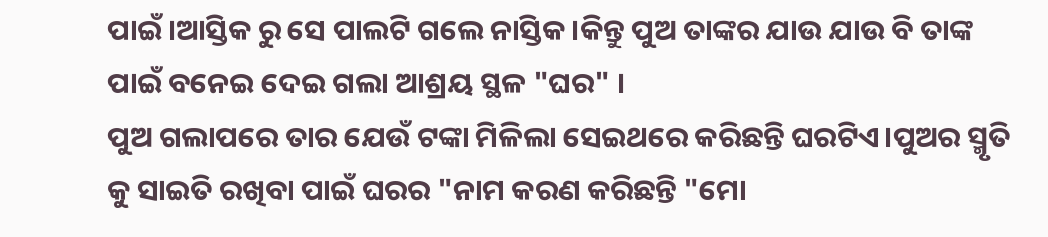ପାଇଁ।ଆସ୍ତିକ ରୁ ସେ ପାଲଟି ଗଲେ ନାସ୍ତିକ ।କିନ୍ତୁ ପୁଅ ତାଙ୍କର ଯାଉ ଯାଉ ବି ତାଙ୍କ ପାଇଁ ବନେଇ ଦେଇ ଗଲା ଆଶ୍ରୟ ସ୍ଥଳ "ଘର" ।
ପୁଅ ଗଲାପରେ ତାର ଯେଉଁ ଟଙ୍କା ମିଳିଲା ସେଇଥରେ କରିଛନ୍ତି ଘରଟିଏ।ପୁଅର ସ୍ମୃତି କୁ ସାଇତି ରଖିବା ପାଇଁ ଘରର "ନାମ କରଣ କରିଛନ୍ତି "ମୋ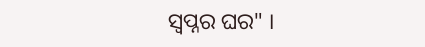ସ୍ୱପ୍ନର ଘର" ।